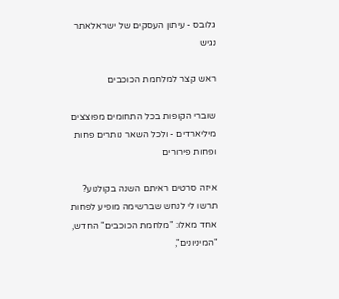גלובס - עיתון העסקים של ישראלאתר נגיש

ראש קצר למלחמת הכוכבים

שוברי הקופות בכל התחומים מפוצצים מיליארדים - ולכל השאר נותרים פחות ופחות פירורים

איזה סרטים ראיתם השנה בקולנוע? תרשו לי לנחש שברשימה מופיע לפחות אחד מאלו: "מלחמת הכוכבים" החדש, "המיניונים",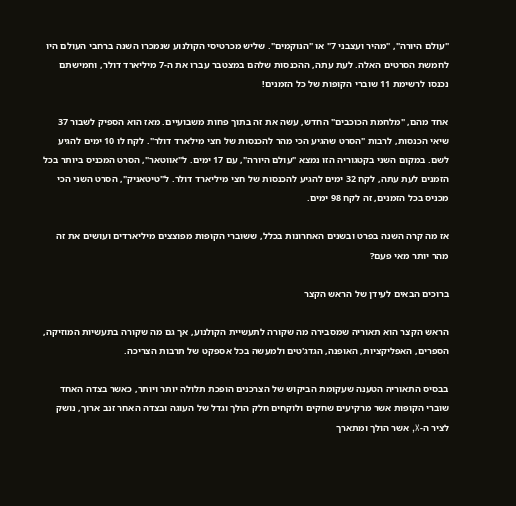"עולם היורה", "מהיר ועצבני 7" או "הנוקמים". שליש מכרטיסי הקולנוע שנמכרו השנה ברחבי העולם היו לחמשת הסרטים האלה. לעת עתה, ההכנסות שלהם במצטבר עברו את ה-7 מיליארד דולר, וחמישתם נכנסו לרשימת 11 שוברי הקופות של כל הזמנים!

אחד מהם, "מלחמת הכוכבים" החדש, עשה את זה בתוך פחות משבועיים. מאז הוא הספיק לשבור 37 שיאי הכנסות, לרבות "הסרט שהגיע הכי מהר להכנסות של חצי מילארד דולר". לקח לו 10 ימים להגיע לשם. במקום השני בקטגוריה הזו נמצא "עולם היורה", עם 17 ימים. ל"אווטאר", הסרט המכניס ביותר בכל הזמנים לעת עתה, לקח 32 ימים להגיע להכנסות של חצי מיליארד דולר. ל"טיטאניק", הסרט השני הכי מכניס בכל הזמנים, זה לקח 98 ימים.

אז מה קרה השנה בפרט ובשנים האחרונות בכלל, ששוברי הקופות מפוצצים מיליארדים ועושים את זה מהר יותר מאי פעם?

ברוכים הבאים לעידן של הראש הקצר

הראש הקצר הוא תאוריה שמסבירה מה שקורה לתעשיית הקולנוע, אך גם מה שקורה בתעשיות המוזיקה, הספרים, האפליקציות, האופנה, הגדג'טים ולמעשה בכל אספקט של תרבות הצריכה.

בבסיס התאוריה הטענה שעקומת הביקוש של הצרכנים הופכת תלולה יותר ויותר, כאשר בצדה האחד שוברי הקופות אשר מרקיעים שחקים ולוקחים חלק הולך וגדל של העוגה ובצדה האחר זנב ארוך, נושק לציר ה-X, אשר הולך ומתארך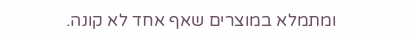ומתמלא במוצרים שאף אחד לא קונה.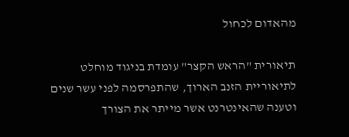מהאדום לכחול

תיאורית "הראש הקצר" עומדת בניגוד מוחלט לתיאוריית הזנב הארוך, שהתפרסמה לפני עשר שנים וטענה שהאינטרנט אשר מייתר את הצורך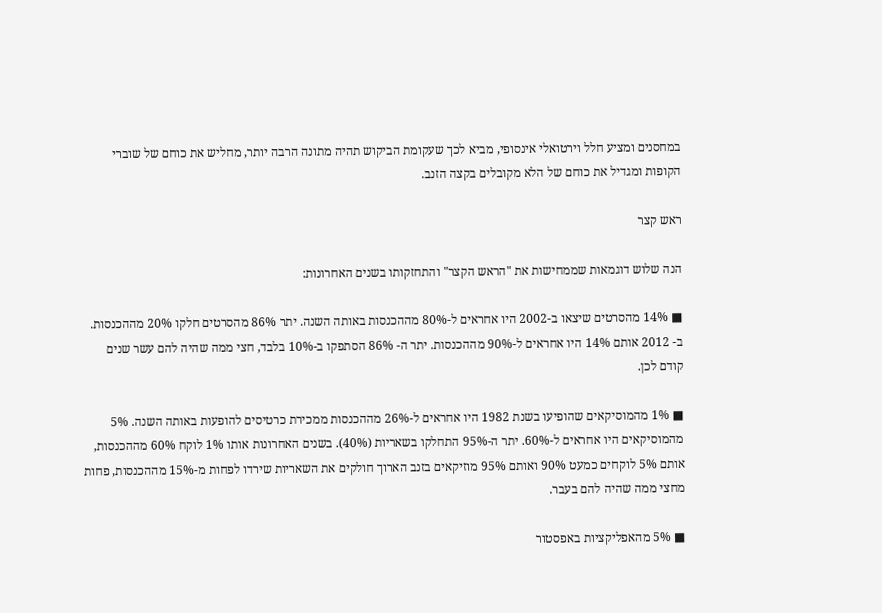במחסנים ומציע חלל וירטואלי אינסופי, מביא לכך שעקומת הביקוש תהיה מתונה הרבה יותר, מחליש את כוחם של שוברי הקופות ומגדיל את כוחם של הלא מקובלים בקצה הזנב.

ראש קצר

הנה שלוש דוגמאות שממחישות את "הראש הקצר" והתחזקותו בשנים האחרונות:

■ 14% מהסרטים שיצאו ב-2002 היו אחראים ל-80% מההכנסות באותה השנה. יתר 86% מהסרטים חלקו 20% מההכנסות. ב- 2012 אותם 14% היו אחראים ל-90% מההכנסות. יתר ה- 86% הסתפקו ב-10% בלבד, חצי ממה שהיה להם עשר שנים קודם לכן.

■ 1% מהמוסיקאים שהופיעו בשנת 1982 היו אחראים ל-26% מההכנסות ממכירת כרטיסים להופעות באותה השנה. 5% מהמוסיקאים היו אחראים ל-60%. יתר ה-95% התחלקו בשאריות (40%). בשנים האחרונות אותו 1% לוקח 60% מההכנסות, אותם 5% לוקחים כמעט 90% ואותם 95% מוזיקאים בזנב הארוך חולקים את השאריות שירדו לפחות מ-15% מההכנסות, פחות מחצי ממה שהיה להם בעבר.

■ 5% מהאפליקציות באפסטור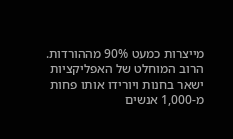מייצרות כמעט 90% מההורדות. הרוב המוחלט של האפליקציות ישאר בחנות ויורידו אותו פחות מ-1,000 אנשים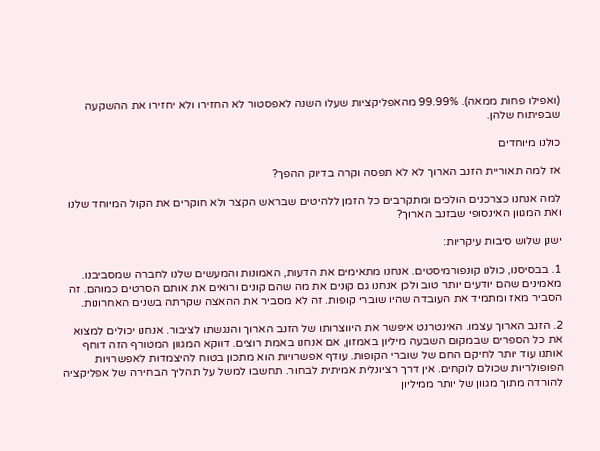(ואפילו פחות ממאה). 99.99% מהאפליקציות שעלו השנה לאפסטור לא החזירו ולא יחזירו את ההשקעה שבפיתוח שלהן.

כולנו מיוחדים

אז למה תאוריית הזנב הארוך לא לא תפסה וקרה בדיוק ההפך?

למה אנחנו כצרכנים הולכים ומתקרבים כל הזמן ללהיטים שבראש הקצר ולא חוקרים את הקול המיוחד שלנו ואת המגוון האינסופי שבזנב הארוך?

ישנן שלוש סיבות עיקריות:

1. בבסיסנו, כולנו קונפורמיסטים. אנחנו מתאימים את הדעות, האמונות והמעשים שלנו לחברה שמסביבנו. מאמינים שהם יודעים יותר טוב ולכן אנחנו גם קונים את מה שהם קונים ורואים את אותם הסרטים כמוהם. זה הסביר מאז ומתמיד את העובדה שהיו שוברי קופות. זה לא מסביר את ההאצה שקרתה בשנים האחרונות.

2. הזנב הארוך עצמו. האינטרנט איפשר את היווצרותו של הזנב הארוך והנגשתו לציבור. אנחנו יכולים למצוא את כל הספרים שבמקום השבעה מיליון באמזון, אם אנחנו באמת רוצים. דווקא המגוון המטורף הזה דוחף אותנו עוד יותר לחיקם החם של שוברי הקופות. עודף אפשרויות הוא מתכון בטוח להיצמדות לאפשרויות הפופולריות שכולם לוקחים. אין דרך רציונלית אמיתית לבחור. תחשבו למשל על תהליך הבחירה של אפליקציה להורדה מתוך מגוון של יותר ממיליון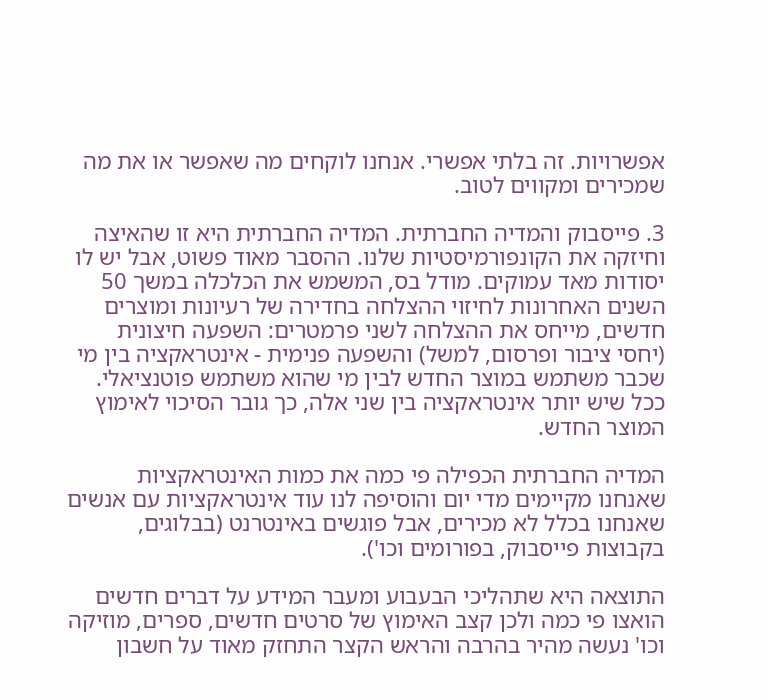אפשרויות. זה בלתי אפשרי. אנחנו לוקחים מה שאפשר או את מה שמכירים ומקווים לטוב.

3. פייסבוק והמדיה החברתית. המדיה החברתית היא זו שהאיצה וחיזקה את הקונפורמיסטיות שלנו. ההסבר מאוד פשוט, אבל יש לו יסודות מאד עמוקים. מודל בס, המשמש את הכלכלה במשך 50 השנים האחרונות לחיזוי ההצלחה בחדירה של רעיונות ומוצרים חדשים, מייחס את ההצלחה לשני פרמטרים: השפעה חיצונית (יחסי ציבור ופרסום, למשל) והשפעה פנימית - אינטראקציה בין מי שכבר משתמש במוצר החדש לבין מי שהוא משתמש פוטנציאלי. ככל שיש יותר אינטראקציה בין שני אלה, כך גובר הסיכוי לאימוץ המוצר החדש.

המדיה החברתית הכפילה פי כמה את כמות האינטראקציות שאנחנו מקיימים מדי יום והוסיפה לנו עוד אינטראקציות עם אנשים שאנחנו בכלל לא מכירים, אבל פוגשים באינטרנט (בבלוגים, בקבוצות פייסבוק, בפורומים וכו').

התוצאה היא שתהליכי הבעבוע ומעבר המידע על דברים חדשים הואצו פי כמה ולכן קצב האימוץ של סרטים חדשים, ספרים, מוזיקה וכו' נעשה מהיר בהרבה והראש הקצר התחזק מאוד על חשבון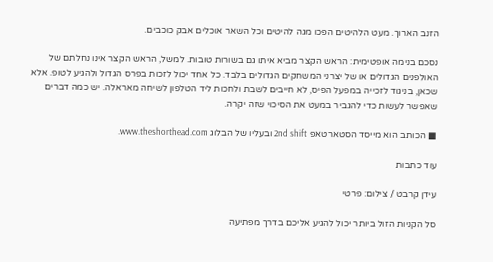הזנב הארוך. מעט הלהיטים הפכו מגה להיטים וכל השאר אוכלים אבק כוכבים.

נסכם בנימה אופטימית: הראש הקצר מביא איתו גם בשורות טובות. למשל, הראש הקצר אינו נחלתם של האולפנים הגדולים או של יצרני המשחקים הגדולים בלבד. כל אחד יכול לזכות בפרס הגדול ולהגיע לטופ. אלא שכאן, בניגוד לזכייה במפעל הפיס, לא חייבים לשבת ולחכות ליד הטלפון לשיחה מאראלה. יש כמה דברים שאפשר לעשות כדי להגביר במעט את הסיכוי שזה יקרה.

■ הכותב הוא מייסד הסטארטאפ 2nd shift ובעליו של הבלוג www.theshorthead.com.

עוד כתבות

עידן קרבט / צילום: פרטי

סל הקניות הזול ביותר יכול להגיע אליכם בדרך מפתיעה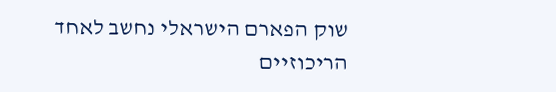שוק הפארם הישראלי נחשב לאחד הריכוזיים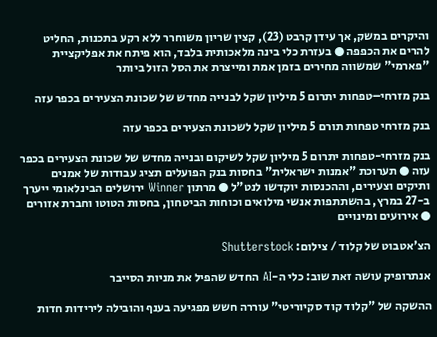והיקרים במשק, אך עידן קרבט (23), קצין שריון משוחרר ללא רקע בתכנות, החליט להרים את הכפפה ● בעזרת כלי בינה מלאכותית בלבד, הוא פיתח את אפליקציית "פארמי" שמשווה מחירים בזמן אמת ומייצרת את הסל הזול ביותר

בנק מזרחי–טפחות יתרום 5 מיליון שקל לבנייה מחדש של שכונת הצעירים בכפר עזה

בנק מזרחי טפחות תורם 5 מיליון שקל לשכונת הצעירים בכפר עזה

בנק מזרחי-טפחות יתרום 5 מיליון שקל לשיקום ובנייה מחדש של שכונת הצעירים בכפר עזה ● תערוכת "אמנות ישראלית" בחסות בנק הפועלים תציג עבודות של אמנים ותיקים וצעירים, וההכנסות יוקדשו לנט"ל ● מרתון Winner ירושלים הבינלאומי ייערך ב-27 במרץ, בהשתתפות אנשי מילואים וכוחות הביטחון, בחסות הטוטו וחברת אזורים ● אירועים ומינויים

הצ'אטבוט של קלוד / צילום: Shutterstock

אנתרופיק עושה זאת שוב: כלי ה-AI החדש שהפיל את מניות הסייבר

ההשקה של "קלוד קוד סקיוריטי" עוררה חשש מפגיעה בענף והובילה לירידות חדות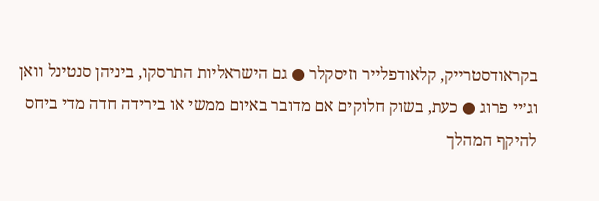בקראודסטרייק, קלאודפלייר וזיסקלר ● גם הישראליות התרסקו, ביניהן סנטינל וואן וג׳יי פרוג ● כעת, בשוק חלוקים אם מדובר באיום ממשי או בירידה חדה מדי ביחס להיקף המהלך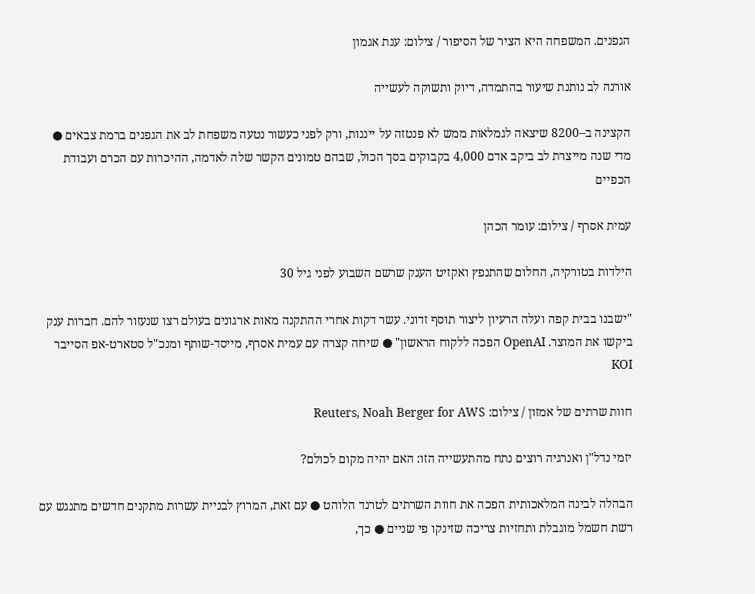הגפנים. המשפחה היא הציר של הסיפור / צילום: ענת אגמון

אורנה לב נותנת שיעור בהתמדה, דיוק ותשוקה לעשייה

הקצינה ב–8200 שיצאה לגמלאות ממש לא פנטזה על ייננות, ורק לפני כעשור נטעה משפחת לב את הגפנים ברמת צבאים ● מדי שנה מייצרת לב ביקב אדם 4,000 בקבוקים בסך הכול, שבהם טמונים הקשר שלה לאדמה, ההיכרות עם הכרם ועבודת הכפיים

עמית אסרף / צילום: עומר הכהן

הילדות בטורקיה, החלום שהתנפץ ואקזיט הענק שרשם השבוע לפני גיל 30

"ישבנו בבית קפה ועלה הרעיון ליצור תוסף זדוני. עשר דקות אחרי ההתקנה מאות ארגונים בעולם רצו שנעזור להם. חברות ענק ביקשו את המוצר. OpenAI הפכה ללקוח הראשון" ● שיחה קצרה עם עמית אסרף, מייסד-שותף ומנכ"ל סטארט-אפ הסייבר KOI

חוות שרתים של אמזון / צילום: Reuters, Noah Berger for AWS

יזמי נדל"ן ואנרגיה רוצים נתח מהתעשייה הזו: האם יהיה מקום לכולם?

הבהלה לבינה המלאכותית הפכה את חוות השרתים לטרנד הלוהט ● עם זאת, המרוץ לבניית עשרות מתקנים חדשים מתנגש עם רשת חשמל מוגבלת ותחזיות צריכה שזינקו פי שניים ● כך,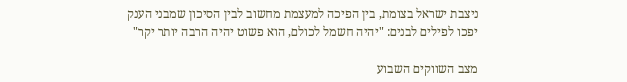ניצבת ישראל בצומת, בין הפיכה למעצמת מחשוב לבין הסיכון שמבני הענק יפכו לפילים לבנים: "יהיה חשמל לכולם, הוא פשוט יהיה הרבה יותר יקר"

מצב השווקים השבוע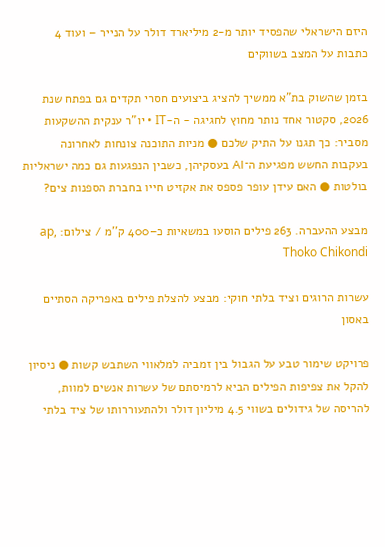היזם הישראלי שהפסיד יותר מ-2 מיליארד דולר על הנייר – ועוד 4 כתבות על המצב בשווקים

בזמן שהשוק בת"א ממשיך להציג ביצועים חסרי תקדים גם בפתח שנת 2026, סקטור אחד נותר מחוץ לחגיגה - ה-IT • יו"ר ענקית ההשקעות מסביר: כך תגנו על התיק שלכם ● מניות התוכנה צונחות לאחרונה בעקבות החשש מפגיעת ה־AI בעסקיהן, כשבין הנפגעות גם כמה ישראליות בולטות ● האם עידן עופר פספס את אקזיט חייו בחברת הספנות צים?

מבצע ההעברה. 263 פילים הוסעו במשאיות כ–400 ק''מ / צילום: ap, Thoko Chikondi

עשרות הרוגים וציד בלתי חוקי: מבצע להצלת פילים באפריקה הסתיים באסון

פרויקט שימור טבע על הגבול בין זמביה למלאווי השתבש קשות ● ניסיון להקל את צפיפות הפילים הביא לרמיסתם של עשרות אנשים למוות, להריסה של גידולים בשווי 4.5 מיליון דולר ולהתעוררותו של ציד בלתי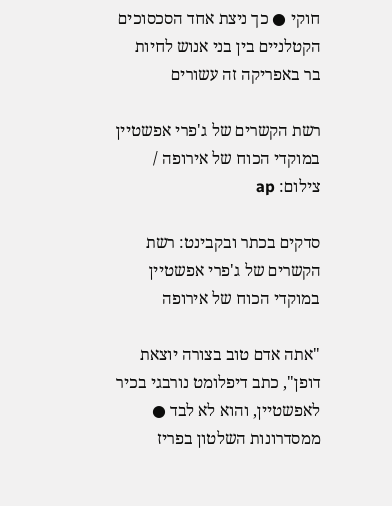חוקי ● כך ניצת אחד הסכסוכים הקטלניים בין בני אנוש לחיות בר באפריקה זה עשורים

רשת הקשרים של ג'פרי אפשטיין במוקדי הכוח של אירופה / צילום: ap

סדקים בכתר ובקבינט: רשת הקשרים של ג'פרי אפשטיין במוקדי הכוח של אירופה

"אתה אדם טוב בצורה יוצאת דופן", כתב דיפלומט נורבגי בכיר לאפשטיין, והוא לא לבד ● ממסדרונות השלטון בפריז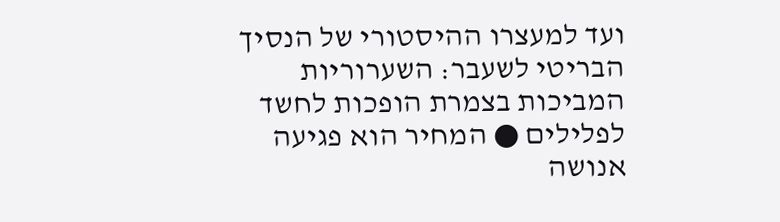ועד למעצרו ההיסטורי של הנסיך הבריטי לשעבר: השערוריות המביכות בצמרת הופכות לחשד לפלילים ● המחיר הוא פגיעה אנושה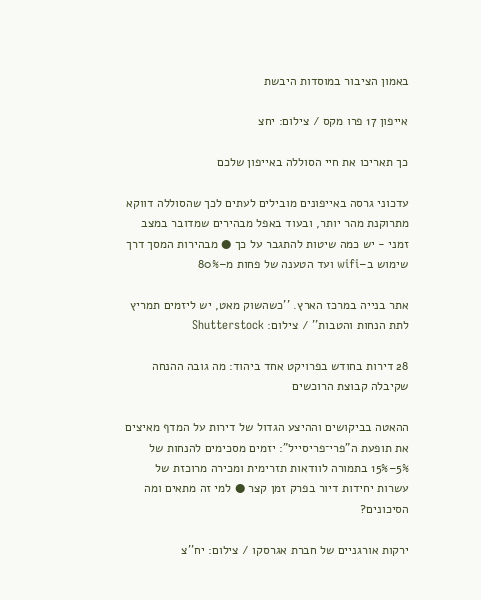באמון הציבור במוסדות היבשת

אייפון 17 פרו מקס / צילום: יחצ

כך תאריכו את חיי הסוללה באייפון שלכם

עדכוני גרסה באייפונים מובילים לעתים לכך שהסוללה דווקא מתרוקנת מהר יותר, ובעוד באפל מבהירים שמדובר במצב זמני - יש כמה שיטות להתגבר על כך ● מבהירות המסך דרך שימוש ב–wifi ועד הטענה של פחות מ–80%

אתר בנייה במרכז הארץ. ''כשהשוק מאט, יש ליזמים תמריץ לתת הנחות והטבות'' / צילום: Shutterstock

28 דירות בחודש בפרויקט אחד ביהוד: מה גובה ההנחה שקיבלה קבוצת הרוכשים

ההאטה בביקושים וההיצע הגדול של דירות על המדף מאיצים את תופעת ה"פרי־פריסייל": יזמים מסכימים להנחות של 5%–15% בתמורה לוודאות תזרימית ומכירה מרוכזת של עשרות יחידות דיור בפרק זמן קצר ● למי זה מתאים ומה הסיכונים?

ירקות אורגניים של חברת אגרסקו / צילום: יח''צ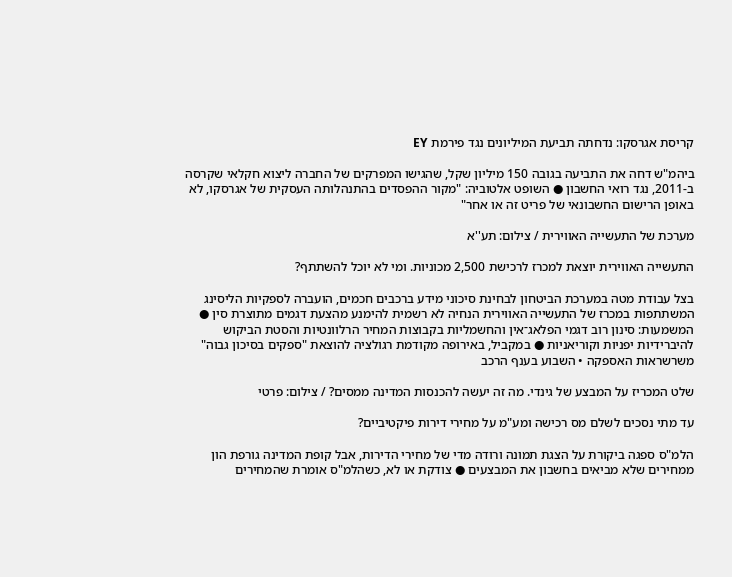קריסת אגרסקו: נדחתה תביעת המיליונים נגד פירמת EY

ביהמ"ש דחה את התביעה בגובה 150 מיליון שקל, שהגישו המפרקים של החברה ליצוא חקלאי שקרסה ב-2011, נגד רואי החשבון ● השופט אלטוביה: "מקור ההפסדים בהתנהלותה העסקית של אגרסקו, לא באופן הרישום החשבונאי של פריט זה או אחר"

מערכת של התעשייה האווירית / צילום: תע''א

התעשייה האווירית יוצאת למכרז לרכישת 2,500 מכוניות. ומי לא יוכל להשתתף?

בצל עבודת מטה במערכת הביטחון לבחינת סיכוני מידע ברכבים חכמים, הועברה לספקיות הליסינג המשתתפות במכרז של התעשייה האווירית הנחיה לא רשמית להימנע מהצעת דגמים מתוצרת סין ● המשמעות: סינון רוב דגמי הפלאג־אין והחשמליות בקבוצות המחיר הרלוונטיות והסטת הביקוש להיברידיות יפניות וקוריאניות ● במקביל, באירופה מקודמת רגולציה להוצאת "ספקים בסיכון גבוה" משרשראות האספקה • השבוע בענף הרכב

שלט המכריז על המבצע של גינדי. מה זה יעשה להכנסות המדינה ממסים? / צילום: פרטי

עד מתי נסכים לשלם מס רכישה ומע"מ על מחירי דירות פיקטיביים?

הלמ"ס ספגה ביקורת על הצגת תמונה ורודה מדי של מחירי הדירות, אבל קופת המדינה גורפת הון ממחירים שלא מביאים בחשבון את המבצעים ● צודקת או לא, כשהלמ"ס אומרת שהמחירים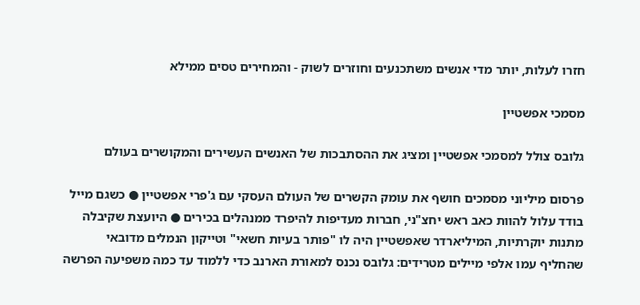חזרו לעלות, יותר מדי אנשים משתכנעים וחוזרים לשוק - והמחירים טסים ממילא

מסמכי אפשטיין

גלובס צולל למסמכי אפשטיין ומציג את ההסתבכות של האנשים העשירים והמקושרים בעולם

פרסום מיליוני מסמכים חושף את עומק הקשרים של העולם העסקי עם ג'פרי אפשטיין ● כשגם מייל בודד עלול להוות כאב ראש יחצ"ני, חברות מעדיפות להיפרד ממנהלים בכירים ● היועצת שקיבלה מתנות יוקרתיות, המיליארדר שאפשטיין היה לו "פותר בעיות חשאי" וטייקון הנמלים מדובאי שהחליף עמו אלפי מיילים מטרידים: גלובס נכנס למאורת הארנב כדי ללמוד עד כמה משפיעה הפרשה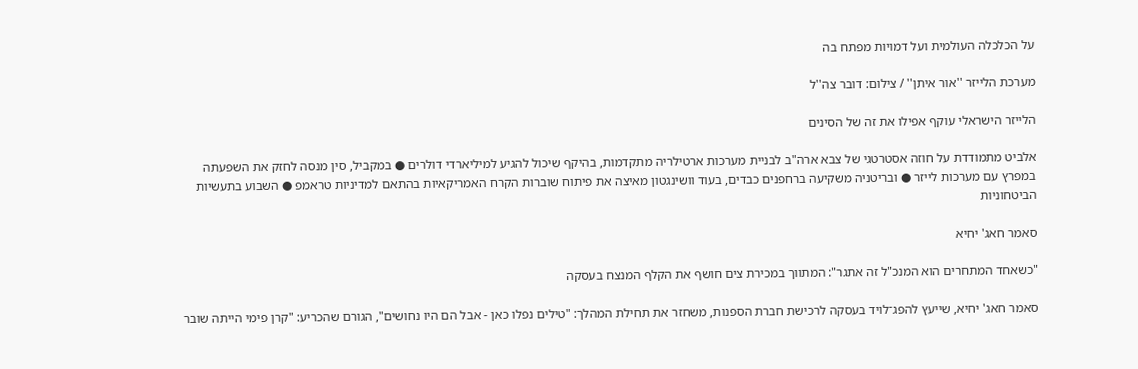על הכלכלה העולמית ועל דמויות מפתח בה

מערכת הלייזר ''אור איתן'' / צילום: דובר צה''ל

הלייזר הישראלי עוקף אפילו את זה של הסינים

אלביט מתמודדת על חוזה אסטרטגי של צבא ארה"ב לבניית מערכות ארטילריה מתקדמות, בהיקף שיכול להגיע למיליארדי דולרים ● במקביל, סין מנסה לחזק את השפעתה במפרץ עם מערכות לייזר ● ובריטניה משקיעה ברחפנים כבדים, בעוד וושינגטון מאיצה את פיתוח שוברות הקרח האמריקאיות בהתאם למדיניות טראמפ ● השבוע בתעשיות הביטחוניות

סאמר חאג' יחיא

"כשאחד המתחרים הוא המנכ"ל זה אתגר": המתווך במכירת צים חושף את הקלף המנצח בעסקה

סאמר חאג' יחיא, שייעץ להפג־לויד בעסקה לרכישת חברת הספנות, משחזר את תחילת המהלך: "טילים נפלו כאן - אבל הם היו נחושים", הגורם שהכריע: "קרן פימי הייתה שובר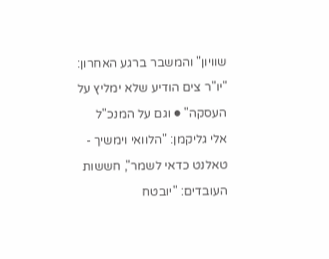שוויון" והמשבר ברגע האחרון: "יו"ר צים הודיע שלא ימליץ על העסקה" ● וגם על המנכ"ל אלי גליקמן: "הלוואי וימשיך - טאלנט כדאי לשמר", חששות העובדים: "יובטח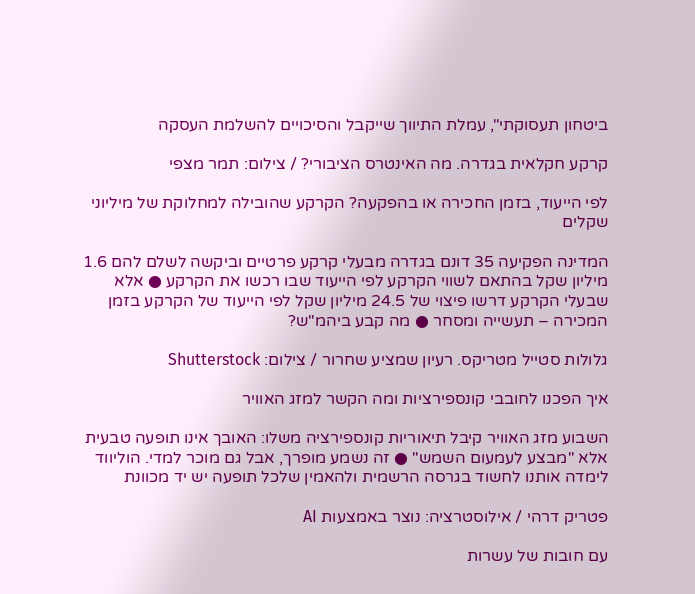ביטחון תעסוקתי", עמלת התיווך שייקבל והסיכויים להשלמת העסקה

קרקע חקלאית בגדרה. מה האינטרס הציבורי? / צילום: תמר מצפי

לפי הייעוד, בזמן החכירה או בהפקעה? הקרקע שהובילה למחלוקת של מיליוני שקלים

המדינה הפקיעה 35 דונם בגדרה מבעלי קרקע פרטיים וביקשה לשלם להם 1.6 מיליון שקל בהתאם לשווי הקרקע לפי הייעוד שבו רכשו את הקרקע ● אלא שבעלי הקרקע דרשו פיצוי של 24.5 מיליון שקל לפי הייעוד של הקרקע בזמן המכירה – תעשייה ומסחר ● מה קבע ביהמ"ש?

גלולות סטייל מטריקס. רעיון שמציע שחרור / צילום: Shutterstock

איך הפכנו לחובבי קונספירציות ומה הקשר למזג האוויר

השבוע מזג האוויר קיבל תיאוריות קונספירציה משלו: האובך אינו תופעה טבעית אלא "מבצע לעמעום השמש" ● זה נשמע מופרך, אבל גם מוכר למדי. הוליווד לימדה אותנו לחשוד בגרסה הרשמית ולהאמין שלכל תופעה יש יד מכוונת

פטריק דרהי / אילוסטרציה: נוצר באמצעות AI

עם חובות של עשרות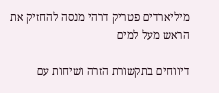מיליארדים פטריק דרהי מנסה להחזיק את הראש מעל למים

דיווחים בתקשורת הזרה ושיחות עם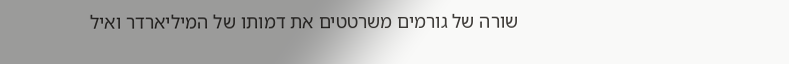שורה של גורמים משרטטים את דמותו של המיליארדר ואיל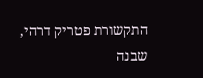התקשורת פטריק דרהי, שבנה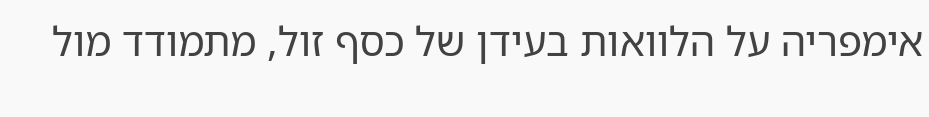אימפריה על הלוואות בעידן של כסף זול, מתמודד מול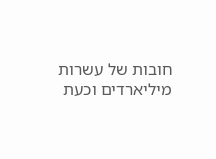חובות של עשרות מיליארדים וכעת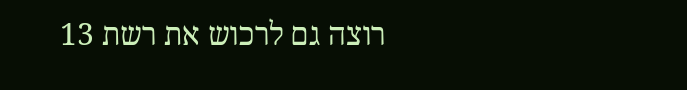רוצה גם לרכוש את רשת 13